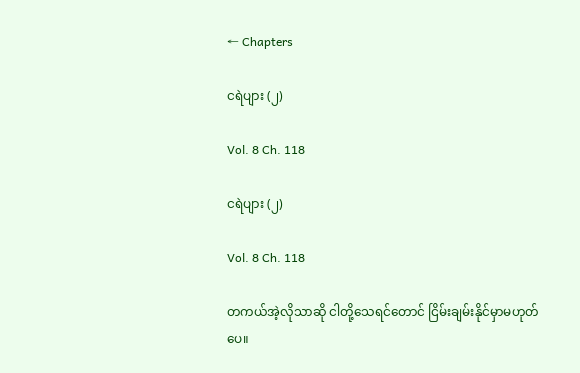← Chapters

ငရဲပျား (၂)

Vol. 8 Ch. 118

ငရဲပျား (၂)

Vol. 8 Ch. 118

တကယ်အဲ့လိုသာဆို ငါတို့သေရင်တောင် ငြိမ်းချမ်းနိုင်မှာမဟုတ်ပေ။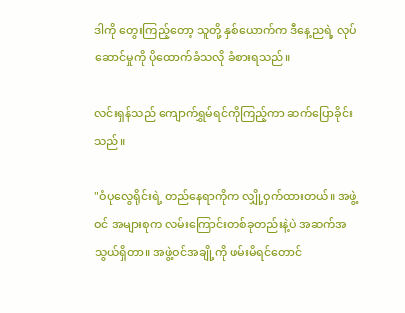ဒါကို တွေးကြည့်တော့ သူတို့ နှစ်ယောက်က ဒီနေ့ညရဲ့ လုပ်ဆောင်မှုကို ပိုထောက်ခံသလို ခံစားရသည်။

လင်းရှန်သည် ကျောက်ရွှမ်ရင်ကိုကြည့်ကာ ဆက်ပြောခိုင်းသည်။

"ဝံပုလွေရိုင်းရဲ့ တည်နေရာကိုက လျှို့ဝှက်ထားတယ်။ အဖွဲ့ဝင် အများစုက လမ်းကြောင်းတစ်ခုတည်းနဲ့ပဲ အဆက်အသွယ်ရှိတာ။ အဖွဲ့ဝင်အချို့ကို ဖမ်းမိရင်တောင်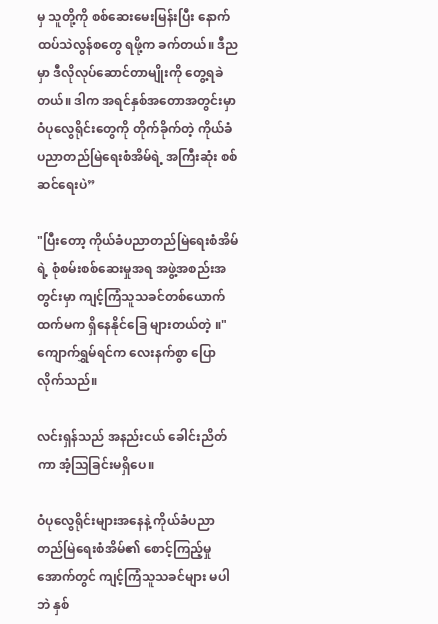မှ သူတို့ကို စစ်ဆေးမေးမြန်းပြီး နောက်ထပ်သဲလွန်စတွေ ရဖို့က ခက်တယ်။ ဒီညမှာ ဒီလိုလုပ်ဆောင်တာမျိုးကို တွေ့ရခဲတယ်။ ဒါက အရင်နှစ်အတောအတွင်းမှာဝံပုလွေရိုင်းတွေကို တိုက်ခိုက်တဲ့ ကိုယ်ခံပညာတည်မြဲရေးစံအိမ်ရဲ့ အကြီးဆုံး စစ်ဆင်ရေးပဲ”

"ပြီးတော့ ကိုယ်ခံပညာတည်မြဲရေးစံအိမ်ရဲ့ စုံစမ်းစစ်ဆေးမှုအရ အဖွဲ့အစည်းအတွင်းမှာ ကျင့်ကြံသူသခင်တစ်ယောက်ထက်မက ရှိနေနိုင်ခြေ များတယ်တဲ့ ။" ကျောက်ရွှမ်ရင်က လေးနက်စွာ ပြောလိုက်သည်။

လင်းရှန်သည် အနည်းငယ် ခေါင်းညိတ်ကာ အံ့သြခြင်းမရှိပေ။

ဝံပုလွေရိုင်းများအနေနဲ့ ကိုယ်ခံပညာတည်မြဲရေးစံအိမ်၏ စောင့်ကြည့်မှုအောက်တွင် ကျင့်ကြံသူသခင်များ မပါဘဲ နှစ်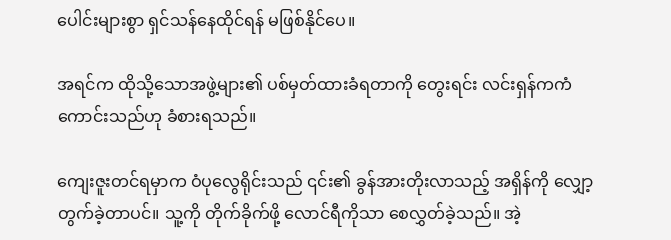ပေါင်းများစွာ ရှင်သန်နေထိုင်ရန် မဖြစ်နိုင်ပေ။

အရင်က ထိုသို့သောအဖွဲ့များ၏ ပစ်မှတ်ထားခံရတာကို တွေးရင်း လင်းရှန်ကကံကောင်းသည်ဟု ခံစားရသည်။

ကျေးဇူးတင်ရမှာက ဝံပုလွေရိုင်းသည် ၎င်း၏ ခွန်အားတိုးလာသည့် အရှိန်ကို လျှော့တွက်ခဲ့တာပင်။ သူ့ကို တိုက်ခိုက်ဖို့ လောင်ရီကိုသာ စေလွှတ်ခဲ့သည်။ အဲ့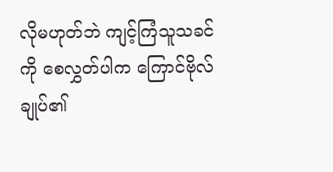လိုမဟုတ်ဘဲ ကျင့်ကြံသူသခင်ကို စေလွှတ်ပါက ကြောင်ဗိုလ်ချုပ်၏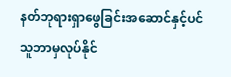နတ်ဘုရားရှာဖွေခြင်းအဆောင်နှင့်ပင် သူဘာမှလုပ်နိုင်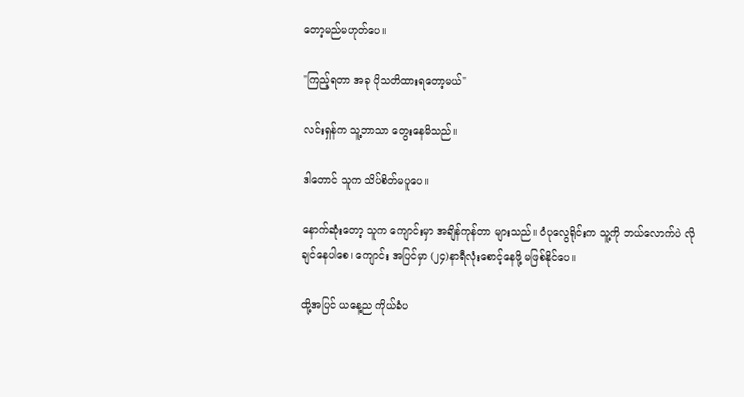တော့မည်မဟုတ်ပေ။

"ကြည့်ရတာ အခု ပိုသတိထားရတော့မယ်"

လင်းရှန်က သူ့ဘာသာ တွေးနေမိသည်။

ဒါတောင် သူက သိပ်စိတ်မပူပေ။

နောက်ဆုံးတော့ သူက ကျောင်းမှာ အချိန်ကုန်တာ များသည်။ ဝံပုလွေရိုင်းက သူ့ကို ဘယ်လောက်ပဲ လိုချင်နေပါစေ၊ ကျောင်း အပြင်မှာ (၂၄)နာရီလုံးစောင့်နေဖို့ မဖြစ်နိုင်ပေ။

ထို့အပြင် ယနေ့ည ကိုယ်ခံပ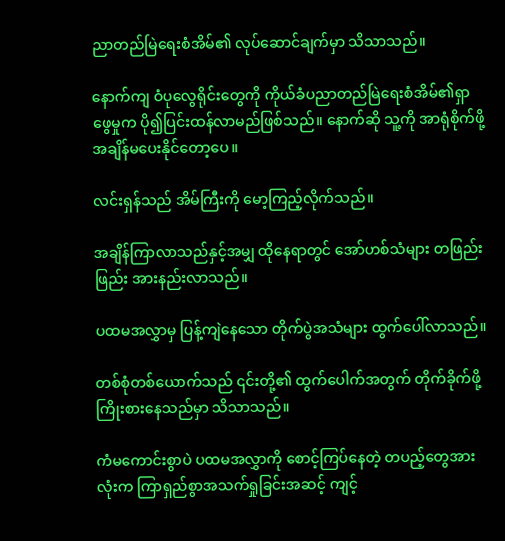ညာတည်မြဲရေးစံအိမ်၏ လုပ်ဆောင်ချက်မှာ သိသာသည်။

နောက်ကျ ဝံပုလွေရိုင်းတွေကို ကိုယ်ခံပညာတည်မြဲရေးစံအိမ်၏ရှာဖွေမှုက ပို၍ပြင်းထန်လာမည်ဖြစ်သည်။ နောက်ဆို သူ့ကို အာရုံစိုက်ဖို့ အချိန်မပေးနိုင်တော့ပေ။

လင်းရှန်သည် အိမ်ကြီးကို မော့ကြည့်လိုက်သည်။

အချိန်ကြာလာသည်နှင့်အမျှ ထိုနေရာတွင် အော်ဟစ်သံများ တဖြည်းဖြည်း အားနည်းလာသည်။

ပထမအလွှာမှ ပြန့်ကျဲနေသော တိုက်ပွဲအသံများ ထွက်ပေါ်လာသည်။

တစ်စုံတစ်ယောက်သည် ၎င်းတို့၏ ထွက်ပေါက်အတွက် တိုက်ခိုက်ဖို့ ကြိုးစားနေသည်မှာ သိသာသည်။

ကံမကောင်းစွာပဲ ပထမအလွှာကို စောင့်ကြပ်နေတဲ့ တပည့်တွေအားလုံးက ကြာရှည်စွာအသက်ရှုခြင်းအဆင့် ကျင့်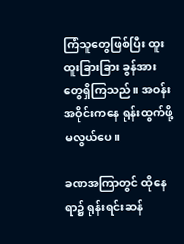ကြံသူတွေဖြစ်ပြီး ထူးထူးခြားခြား ခွန်အားတွေရှိကြသည်။ အဝန်းအဝိုင်းကနေ ရုန်းထွက်ဖို့ မလွယ်ပေ။

ခဏအကြာတွင် ထိုနေရာ၌ ရုန်းရင်းဆန်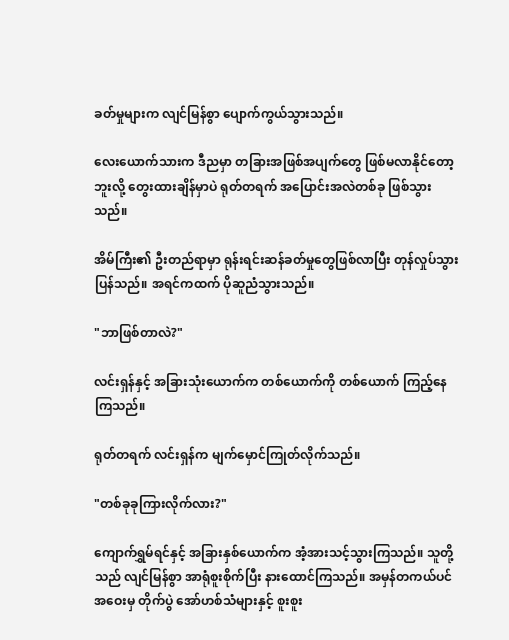ခတ်မှုများက လျင်မြန်စွာ ပျောက်ကွယ်သွားသည်။

လေးယောက်သားက ဒီညမှာ တခြားအဖြစ်အပျက်တွေ ဖြစ်မလာနိုင်တော့ဘူးလို့ တွေးထားချိန်မှာပဲ ရုတ်တရက် အပြောင်းအလဲတစ်ခု ဖြစ်သွားသည်။

အိမ်ကြီး၏ ဦးတည်ရာမှာ ရုန်းရင်းဆန်ခတ်မှုတွေဖြစ်လာပြီး တုန်လှုပ်သွားပြန်သည်။ အရင်ကထက် ပိုဆူညံသွားသည်။

"ဘာဖြစ်တာလဲ?"

လင်းရှန်နှင့် အခြားသုံးယောက်က တစ်ယောက်ကို တစ်ယောက် ကြည့်နေကြသည်။

ရုတ်တရက် လင်းရှန်က မျက်မှောင်ကြုတ်လိုက်သည်။

"တစ်ခုခုကြားလိုက်လား?"

ကျောက်ရွှမ်ရင်နှင့် အခြားနှစ်ယောက်က အံ့အားသင့်သွားကြသည်။ သူတို့သည် လျင်မြန်စွာ အာရုံစူးစိုက်ပြီး နားထောင်ကြသည်။ အမှန်တကယ်ပင် အဝေးမှ တိုက်ပွဲ အော်ဟစ်သံများနှင့် စူးစူး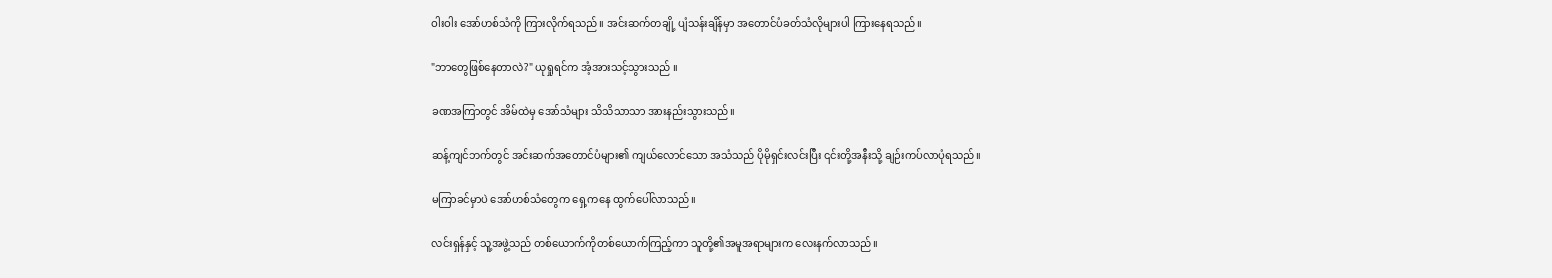ဝါးဝါး အော်ဟစ်သံကို ကြားလိုက်ရသည်။ အင်းဆက်တချို့ ပျံသန်းချိန်မှာ အတောင်ပံခတ်သံလိုများပါ ကြားနေရသည်။

"ဘာတွေဖြစ်နေတာလဲ?" ယုရှုရင်က အံ့အားသင့်သွားသည် ။

ခဏအကြာတွင် အိမ်ထဲမှ အော်သံများ သိသိသာသာ အားနည်းသွားသည်။

ဆန့်ကျင်ဘက်တွင် အင်းဆက်အတောင်ပံများ၏ ကျယ်လောင်သော အသံသည် ပိုမိုရှင်းလင်းပြီး ၎င်းတို့အနီးသို့ ချဉ်းကပ်လာပုံရသည်။

မကြာခင်မှာပဲ အော်ဟစ်သံတွေက ရှေ့ကနေ ထွက်ပေါ်လာသည်။

လင်းရှန်နှင့် သူ့အဖွဲ့သည် တစ်ယောက်ကိုတစ်ယောက်ကြည့်ကာ သူတို့၏အမူအရာများက လေးနက်လာသည်။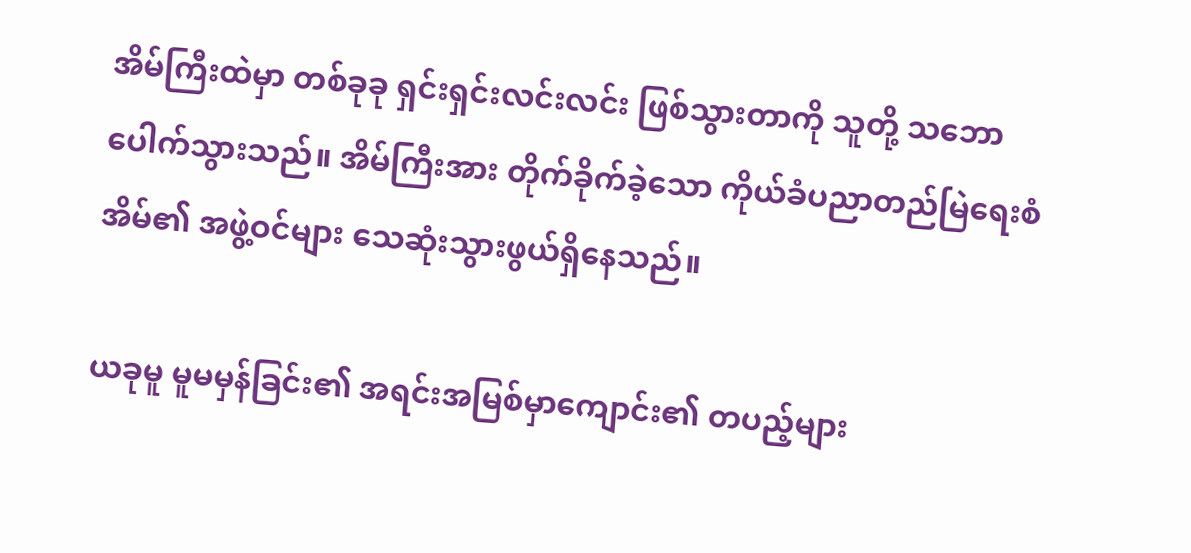အိမ်ကြီးထဲမှာ တစ်ခုခု ရှင်းရှင်းလင်းလင်း ဖြစ်သွားတာကို သူတို့ သဘောပေါက်သွားသည်။ အိမ်ကြီးအား တိုက်ခိုက်ခဲ့သော ကိုယ်ခံပညာတည်မြဲရေးစံအိမ်၏ အဖွဲ့ဝင်များ သေဆုံးသွားဖွယ်ရှိနေသည်။

ယခုမူ မူမမှန်ခြင်း၏ အရင်းအမြစ်မှာကျောင်း၏ တပည့်များ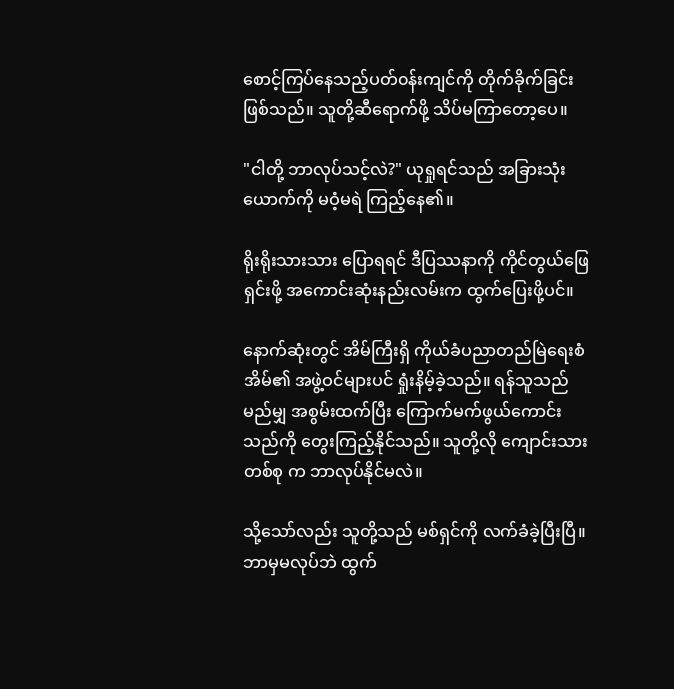စောင့်ကြပ်နေသည့်ပတ်၀န်းကျင်ကို တိုက်ခိုက်ခြင်း ဖြစ်သည်။ သူတို့ဆီရောက်ဖို့ သိပ်မကြာတော့ပေ။

"ငါတို့ ဘာလုပ်သင့်လဲ?" ယုရှုရင်သည် အခြားသုံးယောက်ကို မဝံ့မရဲ ကြည့်နေ၏။

ရိုးရိုးသားသား ပြောရရင် ဒီပြဿနာကို ကိုင်တွယ်ဖြေရှင်းဖို့ အကောင်းဆုံးနည်းလမ်းက ထွက်ပြေးဖို့ပင်။

နောက်ဆုံးတွင် အိမ်ကြီးရှိ ကိုယ်ခံပညာတည်မြဲရေးစံအိမ်၏ အဖွဲ့ဝင်များပင် ရှုံးနိမ့်ခဲ့သည်။ ရန်သူသည် မည်မျှ အစွမ်းထက်ပြီး ကြောက်မက်ဖွယ်ကောင်းသည်ကို တွေးကြည့်နိုင်သည်။ သူတို့လို ကျောင်းသား တစ်စု က ဘာလုပ်နိုင်မလဲ။

သို့သော်လည်း သူတို့သည် မစ်ရှင်ကို လက်ခံခဲ့ပြီးပြီ။ ဘာမှမလုပ်ဘဲ ထွက်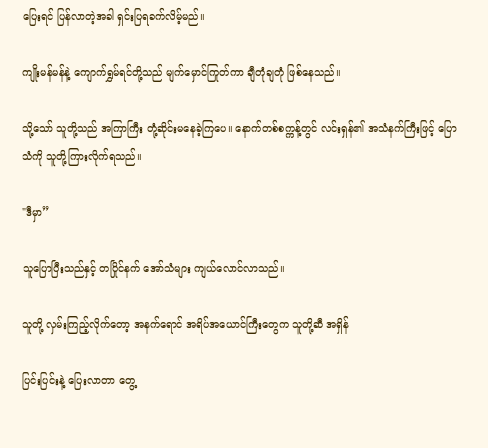ပြေးရင် ပြန်လာတဲ့အခါ ရှင်းပြရခက်လိမ့်မည်။

ကျိုးမန်မန်နဲ့ ကျောက်ရွှမ်ရင်တို့သည် မျက်မှောင်ကြုတ်ကာ ချီတုံချတုံ ဖြစ်နေသည်။

သို့သော် သူတို့သည် အကြာကြီး တုံ့ဆိုင်းမနေခဲ့ကြပေ။ နောက်တစ်စက္ကန့်တွင် လင်းရှန်၏ အသံနက်ကြီးဖြင့် ပြောသံကို သူတို့ကြားလိုက်ရသည်။

"ဒီမှာ”

သူပြောပြီးသည်နှင့် တပြိုင်နက် အော်သံများ ကျယ်လောင်လာသည်။

သူတို့ လှမ်းကြည့်လိုက်တော့ အနက်ရောင် အရိပ်အယောင်ကြီးတွေက သူတို့ဆီ အရှိန်

ပြင်းပြင်းနဲ့ ပြေးလာတာ တွေ့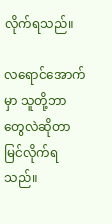လိုက်ရသည်။

လရောင်အောက်မှာ သူတို့ဘာတွေလဲဆိုတာ မြင်လိုက်ရသည်။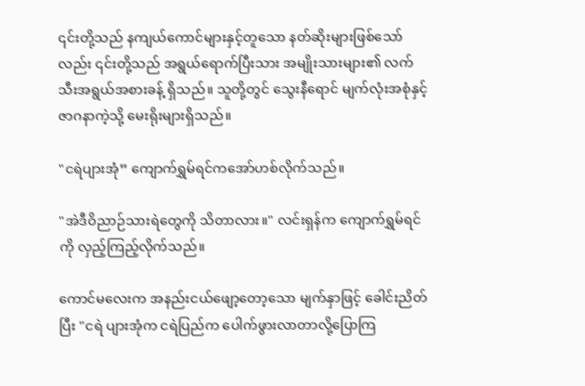၎င်းတို့သည် နကျယ်ကောင်များနှင့်တူသော နတ်ဆိုးများဖြစ်သော်လည်း ၎င်းတို့သည် အရွယ်ရောက်ပြီးသား အမျိုးသားများ၏ လက်သီးအရွယ်အစားခန့် ရှိသည်။ သူတို့တွင် သွေးနီရောင် မျက်လုံးအစုံနှင့် ဇာဂနာကဲ့သို့ မေးရိုးများရှိသည်။

"ငရဲပျားအုံ” ကျောက်ရွှမ်ရင်ကအော်ဟစ်လိုက်သည်။

"အဲဒီဝိညာဉ်သားရဲတွေကို သိတာလား။" လင်းရှန်က ကျောက်ရွှမ်ရင်ကို လှည့်ကြည့်လိုက်သည်။

ကောင်မလေးက အနည်းငယ်ဖျော့တော့သော မျက်နှာဖြင့် ခေါင်းညိတ်ပြီး "ငရဲ ပျားအုံက ငရဲပြည်က ပေါက်ဖွားလာတာလို့ပြောကြ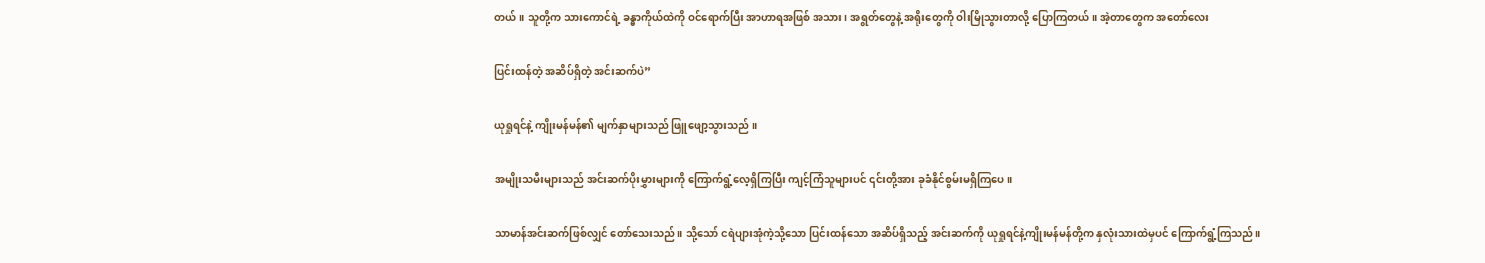တယ်။ သူတို့က သားကောင်ရဲ့ ခန္ဓာကိုယ်ထဲကို ဝင်ရောက်ပြီး အာဟာရအဖြစ် အသား၊ အရွတ်တွေနဲ့ အရိုးတွေကို ဝါးမြိုသွားတာလို့ ပြောကြတယ်။ အဲ့တာတွေက အတော်လေး

ပြင်းထန်တဲ့ အဆိပ်ရှိတဲ့ အင်းဆက်ပဲ”

ယုရှုရင်နဲ့ ကျိုးမန်မန်၏ မျက်နှာများသည် ဖြူဖျော့သွားသည် ။

အမျိုးသမီးများသည် အင်းဆက်ပိုးမွှားများကို ကြောက်ရွံ့လေ့ရှိကြပြီး ကျင့်ကြံသူများပင် ၎င်းတို့အား ခုခံနိုင်စွမ်းမရှိကြပေ။

သာမာန်အင်းဆက်ဖြစ်လျှင် တော်သေးသည်။ သို့သော် ငရဲပျားအုံကဲ့သို့သော ပြင်းထန်သော အဆိပ်ရှိသည့် အင်းဆက်ကို ယုရှုရင်နဲ့ကျိုးမန်မန်တို့က နှလုံးသားထဲမှပင် ကြောက်ရွံ့ကြသည်။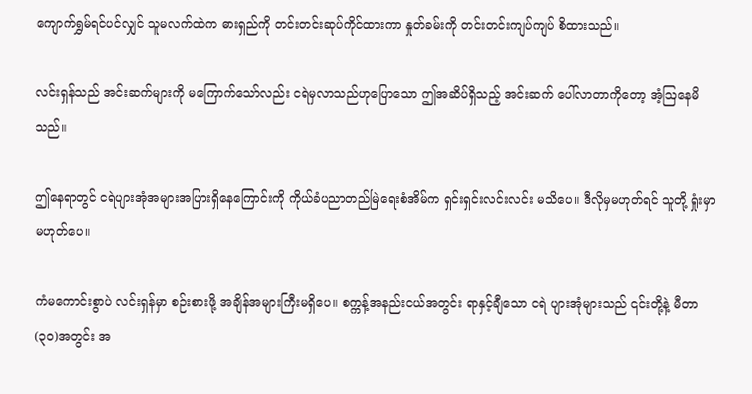ကျောက်ရွှမ်ရင်ပင်လျှင် သူမလက်ထဲက ဓားရှည်ကို တင်းတင်းဆုပ်ကိုင်ထားကာ နှုတ်ခမ်းကို တင်းတင်းကျပ်ကျပ် စိထားသည်။

လင်းရှန်သည် အင်းဆက်များကို မကြောက်သော်လည်း ငရဲမှလာသည်ဟုပြောသော ဤအဆိပ်ရှိသည့် အင်းဆက် ပေါ်လာတာကိုတော့ အံ့ဩနေမိသည်။

ဤနေရာတွင် ငရဲပျားအုံအများအပြားရှိနေကြောင်းကို ကိုယ်ခံပညာတည်မြဲရေးစံအိမ်က ရှင်းရှင်းလင်းလင်း မသိပေ။ ဒီလိုမှမဟုတ်ရင် သူတို့ ရှုံးမှာမဟုတ်ပေ။

ကံမကောင်းစွာပဲ လင်းရှန်မှာ စဉ်းစားဖို့ အချိန်အများကြီးမရှိပေ။ စက္ကန့်အနည်းငယ်အတွင်း ရာနှင့်ချီသော ငရဲ ပျားအုံများသည် ၎င်းတို့နဲ့ မီတာ (၃၀)အတွင်း အ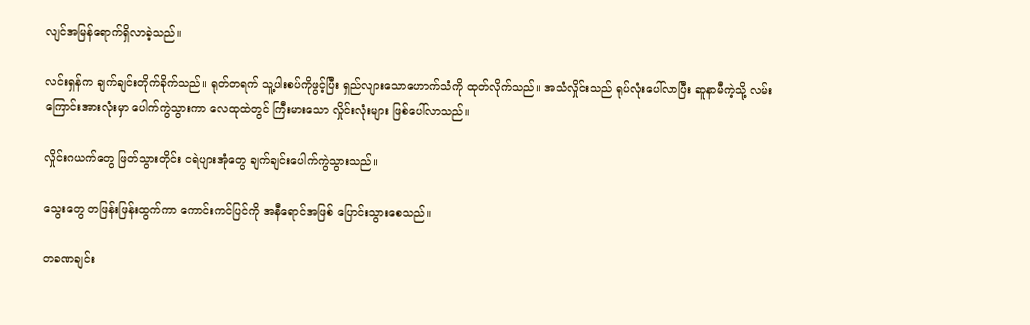လျင်အမြန်ရောက်ရှိလာခဲ့သည်။

လင်းရှန်က ချက်ချင်းတိုက်ခိုက်သည်။ ရုတ်တရက် သူ့ပါးစပ်ကိုဖွင့်ပြီး ရှည်လျားသောဟောက်သံကို ထုတ်လိုက်သည်။ အသံလှိုင်းသည် ရုပ်လုံးပေါ်လာပြီး ဆူနာမီကဲ့သို့ လမ်းကြောင်းအားလုံးမှာ ပေါက်ကွဲသွားကာ လေထုထဲတွင် ကြီးမားသော လှိုင်းလုံးများ ဖြစ်ပေါ်လာသည်။

လှိုင်းဂယက်တွေ ဖြတ်သွားတိုင်း ငရဲပျားအုံတွေ ချက်ချင်းပေါက်ကွဲသွားသည်။

သွေးတွေ တဖြန်းဖြန်းထွက်ကာ ကောင်းကင်ပြင်ကို အနီရောင်အဖြစ် ပြောင်းသွားစေသည်။

တခဏချင်း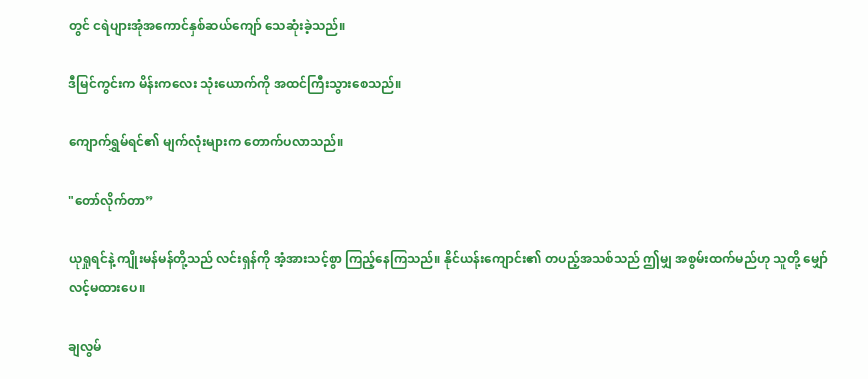တွင် ငရဲပျားအုံအကောင်နှစ်ဆယ်ကျော် သေဆုံးခဲ့သည်။

ဒီမြင်ကွင်းက မိန်းကလေး သုံးယောက်ကို အထင်ကြီးသွားစေသည်။

ကျောက်ရွှမ်ရင်၏ မျက်လုံးများက တောက်ပလာသည်။

"တော်လိုက်တာ”

ယုရှုရင်နဲ့ ကျိုးမန်မန်တို့သည် လင်းရှန်ကို အံ့အားသင့်စွာ ကြည့်နေကြသည်။ နိုင်ယန်းကျောင်း၏ တပည့်အသစ်သည် ဤမျှ အစွမ်းထက်မည်ဟု သူတို့ မျှော်လင့်မထားပေ။

ချလွမ်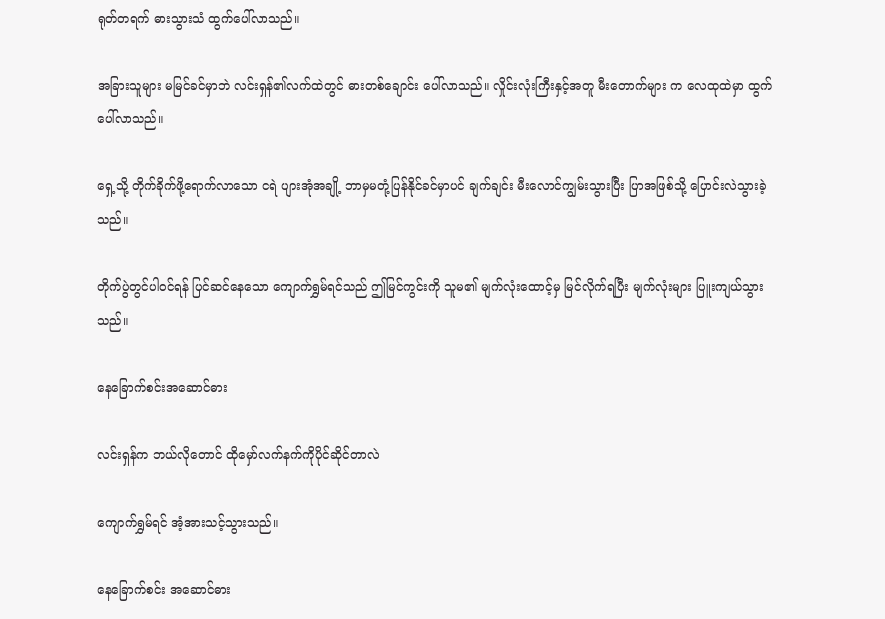ရုတ်တရက် ဓားသွားသံ ထွက်ပေါ်လာသည်။

အခြားသူများ မမြင်ခင်မှာဘဲ လင်းရှန်၏လက်ထဲတွင် ဓားတစ်ချောင်း ပေါ်လာသည်။ လှိုင်းလုံးကြီးနှင့်အတူ မီးတောက်များ က လေထုထဲမှာ ထွက်ပေါ်လာသည်။

ရှေ့သို့ တိုက်ခိုက်ဖို့ရောက်လာသော ငရဲ ပျားအုံအချို့ ဘာမှမတုံ့ပြန်နိုင်ခင်မှာပင် ချက်ချင်း မီးလောင်ကျွမ်းသွားပြီး ပြာအဖြစ်သို့ ပြောင်းလဲသွားခဲ့သည်။

တိုက်ပွဲတွင်ပါဝင်ရန် ပြင်ဆင်နေသော ကျောက်ရွှမ်ရင်သည် ဤမြင်ကွင်းကို သူမ၏ မျက်လုံးထောင့်မှ မြင်လိုက်ရပြီး မျက်လုံးများ ပြူးကျယ်သွားသည်။

နေခြောက်စင်းအဆောင်ဓား

လင်းရှန်က ဘယ်လိုတောင် ထိုမှော်လက်နက်ကိုပိုင်ဆိုင်တာလဲ

ကျောက်ရွှမ်ရင် အံ့အားသင့်သွားသည်။

နေခြောက်စင်း အဆောင်ဓား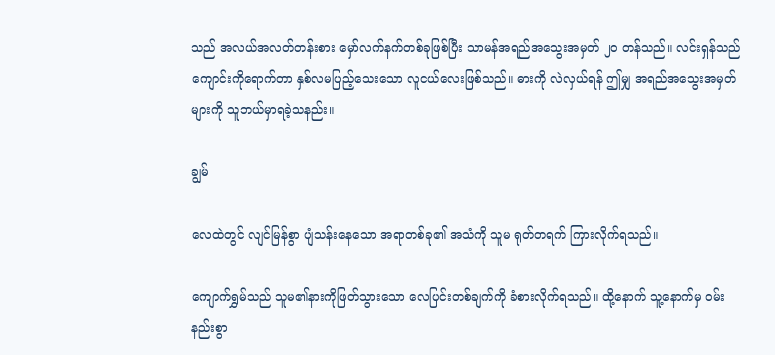သည် အလယ်အလတ်တန်းစား မှော်လက်နက်တစ်ခုဖြစ်ပြီး သာမန်အရည်အသွေးအမှတ် ၂၀ တန်သည်။ လင်းရှန်သည် ကျောင်းကိုရောက်တာ နှစ်လမပြည့်သေးသော လူငယ်လေးဖြစ်သည်။ ဓားကို လဲလှယ်ရန် ဤမျှ အရည်အသွေးအမှတ်များကို သူဘယ်မှာရခဲ့သနည်း။

ချွမ်

လေထဲတွင် လျင်မြန်စွာ ပျံသန်းနေသော အရာတစ်ခု၏ အသံကို သူမ ရုတ်တရက် ကြားလိုက်ရသည်။

ကျောက်ရွှမ်သည် သူမ၏နားကိုဖြတ်သွားသော လေပြင်းတစ်ချက်ကို ခံစားလိုက်ရသည်။ ထို့နောက် သူ့နောက်မှ ဝမ်းနည်းစွာ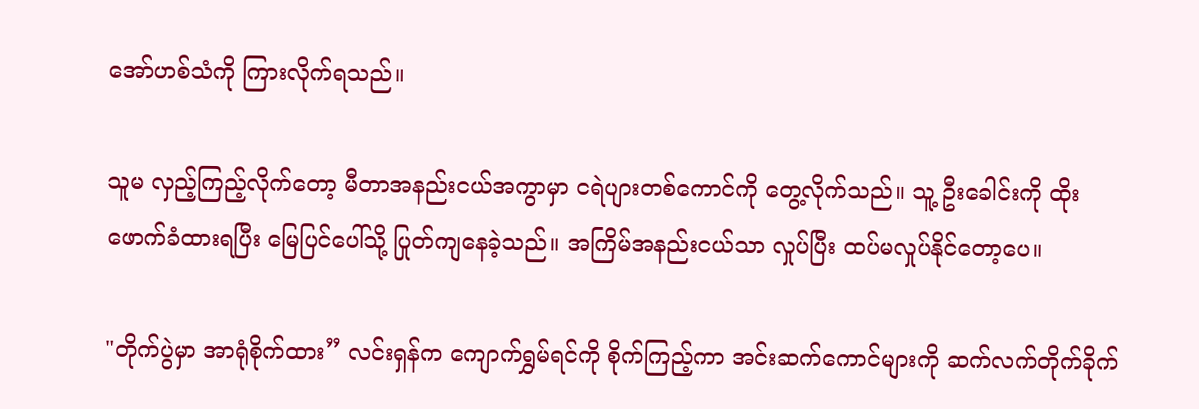အော်ဟစ်သံကို ကြားလိုက်ရသည်။

သူမ လှည့်ကြည့်လိုက်တော့ မီတာအနည်းငယ်အကွာမှာ ငရဲပျားတစ်ကောင်ကို တွေ့လိုက်သည်။ သူ့ ဦးခေါင်းကို ထိုးဖောက်ခံထားရပြီး မြေပြင်ပေါ်သို့ ပြုတ်ကျနေခဲ့သည်။ အကြိမ်အနည်းငယ်သာ လှုပ်ပြီး ထပ်မလှုပ်နိုင်တော့ပေ။

"တိုက်ပွဲမှာ အာရုံစိုက်ထား” လင်းရှန်က ကျောက်ရွှမ်ရင်ကို စိုက်ကြည့်ကာ အင်းဆက်ကောင်များကို ဆက်လက်တိုက်ခိုက်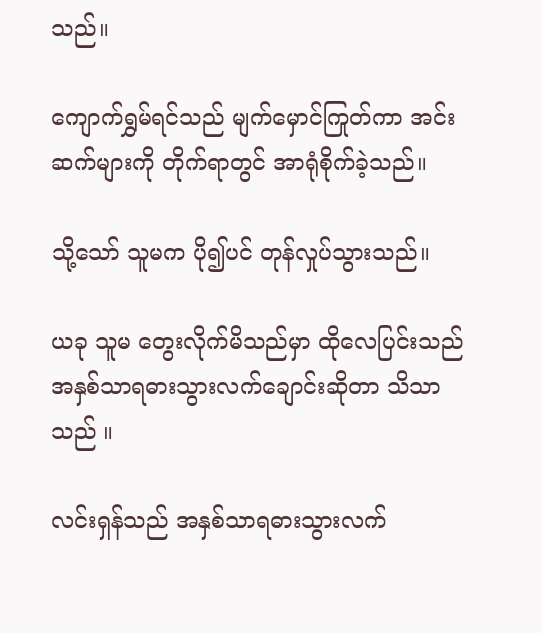သည်။

ကျောက်ရွှမ်ရင်သည် မျက်မှောင်ကြုတ်ကာ အင်းဆက်များကို တိုက်ရာတွင် အာရုံစိုက်ခဲ့သည်။

သို့သော် သူမက ပို၍ပင် တုန်လှုပ်သွားသည်။

ယခု သူမ တွေးလိုက်မိသည်မှာ ထိုလေပြင်းသည် အနှစ်သာရဓားသွားလက်ချောင်းဆိုတာ သိသာသည် ။

လင်းရှန်သည် အနှစ်သာရဓားသွားလက်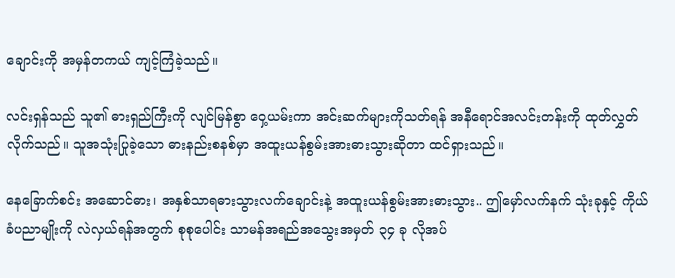ချောင်းကို အမှန်တကယ် ကျင့်ကြံခဲ့သည်။

လင်းရှန်သည် သူ၏ ဓားရှည်ကြီးကို လျင်မြန်စွာ ဝှေ့ယမ်းကာ အင်းဆက်များကိုသတ်ရန် အနီရောင်အလင်းတန်းကို ထုတ်လွှတ်လိုက်သည်။ သူအသုံးပြုခဲ့သော ဓားနည်းစနစ်မှာ အထူးယန်စွမ်းအားဓားသွားဆိုတာ ထင်ရှားသည်။

နေခြောက်စင်း အဆောင်ဓား၊ အနှစ်သာရဓားသွားလက်ချောင်းနဲ့ အထူးယန်စွမ်းအားဓားသွား.. ဤမှော်လက်နက် သုံးခုနှင့် ကိုယ်ခံပညာမျိုးကို လဲလှယ်ရန်အတွက် စုစုပေါင်း သာမန်အရည်အသွေးအမှတ် ၃၄ ခု လိုအပ်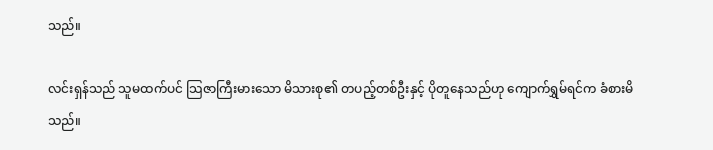သည်။

လင်းရှန်သည် သူမထက်ပင် သြဇာကြီးမားသော မိသားစု၏ တပည့်တစ်ဦးနှင့် ပိုတူနေသည်ဟု ကျောက်ရွှမ်ရင်က ခံစားမိသည်။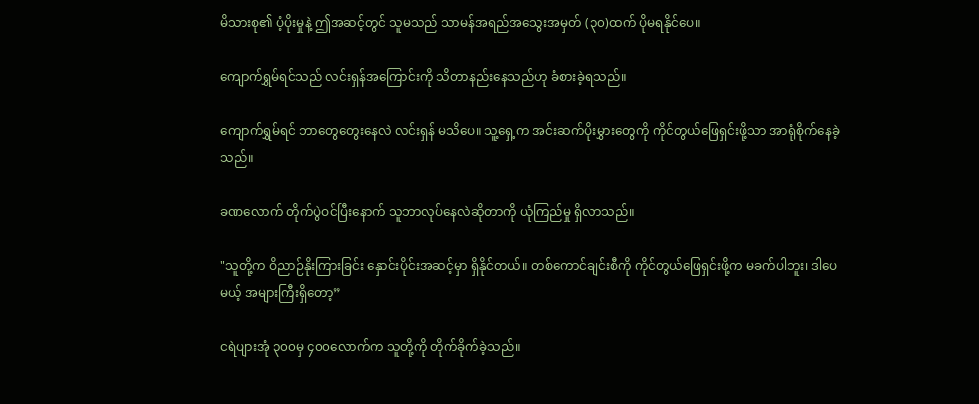မိသားစု၏ ပံ့ပိုးမှုနဲ့ ဤအဆင့်တွင် သူမသည် သာမန်အရည်အသွေးအမှတ် (၃၀)ထက် ပိုမရနိုင်ပေ။

ကျောက်ရွှမ်ရင်သည် လင်းရှန်အကြောင်းကို သိတာနည်းနေသည်ဟု ခံစားခဲ့ရသည်။

ကျောက်ရွှမ်ရင် ဘာတွေတွေးနေလဲ လင်းရှန် မသိပေ။ သူ့ရှေ့က အင်းဆက်ပိုးမွှားတွေကို ကိုင်တွယ်ဖြေရှင်းဖို့သာ အာရုံစိုက်နေခဲ့သည်။

ခဏလောက် တိုက်ပွဲဝင်ပြီးနောက် သူဘာလုပ်နေလဲဆိုတာကို ယုံကြည်မှု ရှိလာသည်။

"သူတို့က ဝိညာဉ်နိုးကြားခြင်း နှောင်းပိုင်းအဆင့်မှာ ရှိနိုင်တယ်။ တစ်ကောင်ချင်းစီကို ကိုင်တွယ်ဖြေရှင်းဖို့က မခက်ပါဘူး၊ ဒါပေမယ့် အများကြီးရှိတော့”

ငရဲပျားအုံ ၃၀၀မှ ၄၀၀လောက်က သူတို့ကို တိုက်ခိုက်ခဲ့သည်။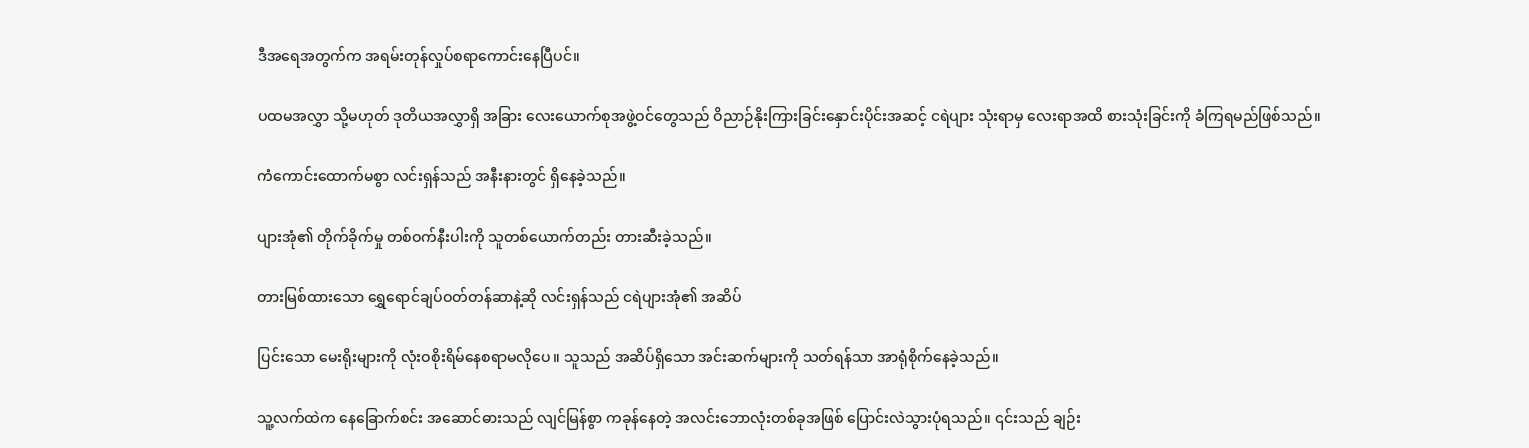ဒီအရေအတွက်က အရမ်းတုန်လှုပ်စရာကောင်းနေပြီပင်။

ပထမအလွှာ သို့မဟုတ် ဒုတိယအလွှာရှိ အခြား လေးယောက်စုအဖွဲ့ဝင်တွေသည် ဝိညာဉ်နိုးကြားခြင်းနှောင်းပိုင်းအဆင့် ငရဲပျား သုံးရာမှ လေးရာအထိ စားသုံးခြင်းကို ခံကြရမည်ဖြစ်သည်။

ကံကောင်းထောက်မစွာ လင်းရှန်သည် အနီးနားတွင် ရှိနေခဲ့သည်။

ပျားအုံ၏ တိုက်ခိုက်မှု တစ်ဝက်နီးပါးကို သူတစ်ယောက်တည်း တားဆီးခဲ့သည်။

တားမြစ်ထားသော ရွှေရောင်ချပ်ဝတ်တန်ဆာနဲ့ဆို လင်းရှန်သည် ငရဲပျားအုံ၏ အဆိပ်

ပြင်းသော မေးရိုးများကို လုံးဝစိုးရိမ်နေစရာမလိုပေ။ သူသည် အဆိပ်ရှိသော အင်းဆက်များကို သတ်ရန်သာ အာရုံစိုက်နေခဲ့သည်။

သူ့လက်ထဲက နေခြောက်စင်း အဆောင်ဓားသည် လျင်မြန်စွာ ကခုန်နေတဲ့ အလင်းဘောလုံးတစ်ခုအဖြစ် ပြောင်းလဲသွားပုံရသည်။ ၎င်းသည် ချဉ်း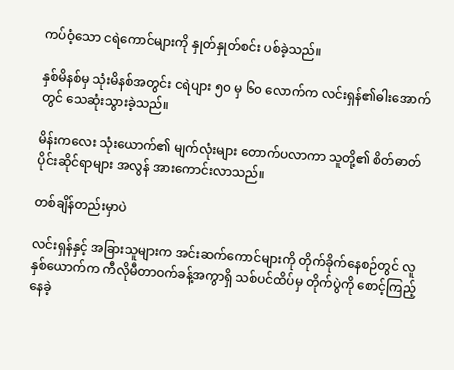ကပ်ဝံ့သော ငရဲကောင်များကို နှုတ်နှုတ်စင်း ပစ်ခဲ့သည်။

နှစ်မိနစ်မှ သုံးမိနစ်အတွင်း ငရဲပျား ၅၀ မှ ၆၀ လောက်က လင်းရှန်၏ဓါးအောက်တွင် သေဆုံးသွားခဲ့သည်။

မိန်းကလေး သုံးယောက်၏ မျက်လုံးများ တောက်ပလာကာ သူတို့၏ စိတ်ဓာတ်ပိုင်းဆိုင်ရာများ အလွန် အားကောင်းလာသည်။

တစ်ချိန်တည်းမှာပဲ

လင်းရှန်နှင့် အခြားသူများက အင်းဆက်ကောင်များကို တိုက်ခိုက်နေစဉ်တွင် လူနှစ်ယောက်က ကီလိုမီတာဝက်ခန့်အကွာရှိ သစ်ပင်ထိပ်မှ တိုက်ပွဲကို စောင့်ကြည့်နေခဲ့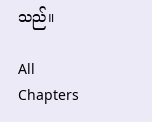သည်။

All Chapters